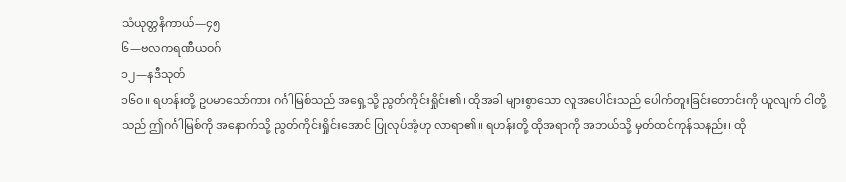သံယုတ္တနိကာယ်—၄၅
၆—ဗလကရဏီယဝဂ်
၁၂—နဒီသုတ်
၁၆ဝ။ ရဟန်းတို့ ဥပမာသော်ကား ဂင်္ဂါမြစ်သည် အရှေ့သို့ ညွတ်ကိုင်းရှိုင်း၏၊ ထိုအခါ များစွာသော လူအပေါင်းသည် ပေါက်တူးခြင်းတောင်းကို ယူလျက် ငါတို့သည် ဤဂင်္ဂါမြစ်ကို အနောက်သို့ ညွတ်ကိုင်းရှိုင်းအောင် ပြုလုပ်အံ့ဟု လာရာ၏။ ရဟန်းတို့ ထိုအရာကို အဘယ်သို့ မှတ်ထင်ကုန်သနည်း၊ ထို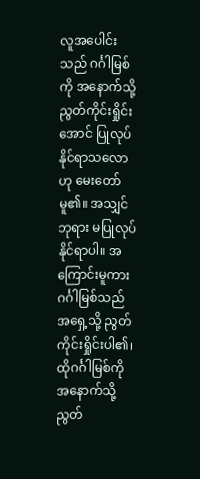လူအပေါင်းသည် ဂင်္ဂါမြစ်ကို အနောက်သို့ ညွတ်ကိုင်းရှိုင်းအောင် ပြုလုပ်နိုင်ရာသလောဟု မေးတော်မူ၏။ အသျှင်ဘုရား မပြုလုပ်နိုင်ရာပါ။ အကြောင်းမူကား ဂင်္ဂါမြစ်သည် အရှေ့သို့ ညွတ်ကိုင်းရှိုင်းပါ၏၊ ထိုဂင်္ဂါမြစ်ကို အနောက်သို့ ညွတ်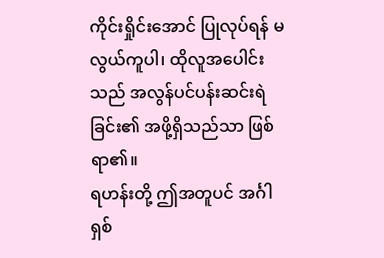ကိုင်းရှိုင်းအောင် ပြုလုပ်ရန် မလွယ်ကူပါ၊ ထိုလူအပေါင်းသည် အလွန်ပင်ပန်းဆင်းရဲခြင်း၏ အဖို့ရှိသည်သာ ဖြစ်ရာ၏။
ရဟန်းတို့ ဤအတူပင် အင်္ဂါရှစ်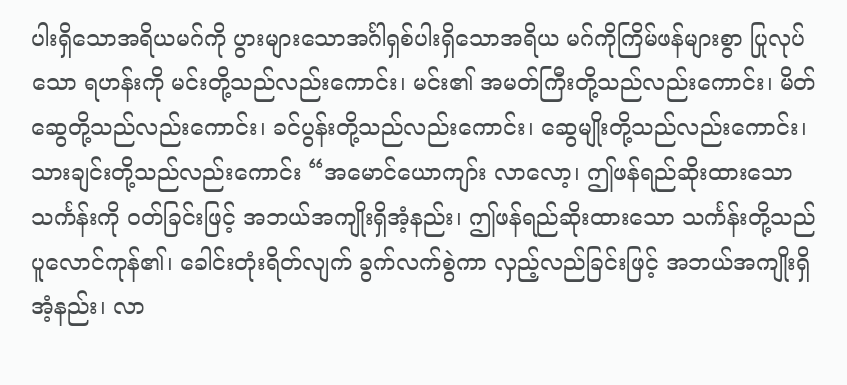ပါးရှိသောအရိယမဂ်ကို ပွားများသောအင်္ဂါရှစ်ပါးရှိသောအရိယ မဂ်ကိုကြိမ်ဖန်များစွာ ပြုလုပ်သော ရဟန်းကို မင်းတို့သည်လည်းကောင်း၊ မင်း၏ အမတ်ကြီးတို့သည်လည်းကောင်း၊ မိတ်ဆွေတို့သည်လည်းကောင်း၊ ခင်ပွန်းတို့သည်လည်းကောင်း၊ ဆွေမျိုးတို့သည်လည်းကောင်း၊ သားချင်းတို့သည်လည်းကောင်း “အမောင်ယောကျာ်း လာလော့၊ ဤဖန်ရည်ဆိုးထားသောသင်္ကန်းကို ဝတ်ခြင်းဖြင့် အဘယ်အကျိုးရှိအံ့နည်း၊ ဤဖန်ရည်ဆိုးထားသော သင်္ကန်းတို့သည် ပူလောင်ကုန်၏၊ ခေါင်းတုံးရိတ်လျက် ခွက်လက်စွဲကာ လှည့်လည်ခြင်းဖြင့် အဘယ်အကျိုးရှိအံ့နည်း၊ လာ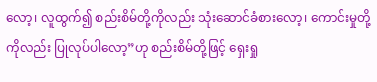လော့၊ လူထွက်၍ စည်းစိမ်တို့ကိုလည်း သုံးဆောင်ခံစားလော့၊ ကောင်းမှုတို့ကိုလည်း ပြုလုပ်ပါလော့”ဟု စည်းစိမ်တို့ဖြင့် ရှေးရှု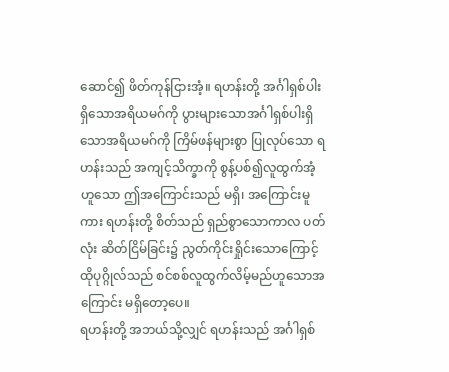ဆောင်၍ ဖိတ်ကုန်ငြားအံ့။ ရဟန်းတို့ အင်္ဂါရှစ်ပါးရှိသောအရိယမဂ်ကို ပွားများသောအင်္ဂါရှစ်ပါးရှိသောအရိယမဂ်ကို ကြိမ်ဖန်များစွာ ပြုလုပ်သော ရဟန်းသည် အကျင့်သိက္ခာကို စွန့်ပစ်၍လူထွက်အံ့ဟူသော ဤအကြောင်းသည် မရှိ၊ အကြောင်းမူကား ရဟန်းတို့ စိတ်သည် ရှည်စွာသောကာလ ပတ်လုံး ဆိတ်ငြိမ်ခြင်း၌ ညွတ်ကိုင်းရှိုင်းသောကြောင့် ထိုပုဂ္ဂိုလ်သည် စင်စစ်လူထွက်လိမ့်မည်ဟူသောအကြောင်း မရှိတော့ပေ။
ရဟန်းတို့ အဘယ်သို့လျှင် ရဟန်းသည် အင်္ဂါရှစ်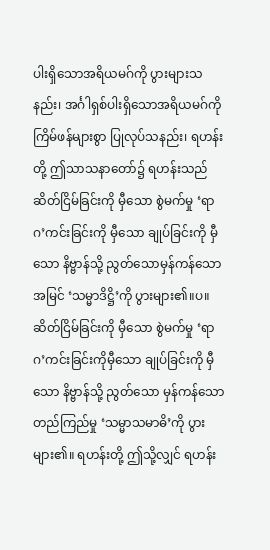ပါးရှိသောအရိယမဂ်ကို ပွားများသနည်း၊ အင်္ဂါရှစ်ပါးရှိသောအရိယမဂ်ကို ကြိမ်ဖန်များစွာ ပြုလုပ်သနည်း၊ ရဟန်းတို့ ဤသာသနာတော်၌ ရဟန်းသည်ဆိတ်ငြိမ်ခြင်းကို မှီသော စွဲမက်မှု ‘ရာဂ’ကင်းခြင်းကို မှီသော ချုပ်ခြင်းကို မှီသော နိဗ္ဗာန်သို့ ညွတ်သောမှန်ကန်သောအမြင် ‘သမ္မာဒိဋ္ဌိ’ကို ပွားများ၏။ပ။ ဆိတ်ငြိမ်ခြင်းကို မှီသော စွဲမက်မှု ‘ရာဂ’ကင်းခြင်းကိုမှီသော ချုပ်ခြင်းကို မှီသော နိဗ္ဗာန်သို့ ညွတ်သော မှန်ကန်သော တည်ကြည်မှု ‘သမ္မာသမာဓိ’ကို ပွားများ၏။ ရဟန်းတို့ ဤသို့လျှင် ရဟန်း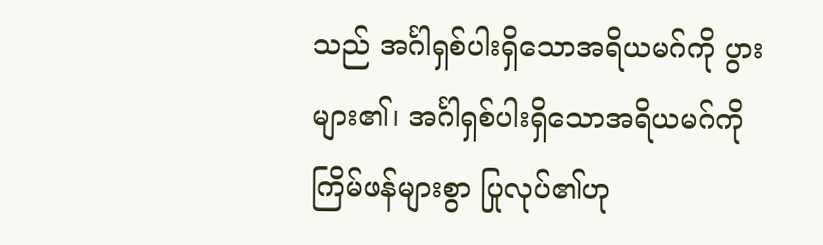သည် အင်္ဂါရှစ်ပါးရှိသောအရိယမဂ်ကို ပွားများ၏၊ အင်္ဂါရှစ်ပါးရှိသောအရိယမဂ်ကို ကြိမ်ဖန်များစွာ ပြုလုပ်၏ဟု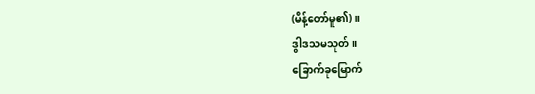(မိန့်တော်မူ၏)။
ဒွါဒသမသုတ်။
ခြောက်ခုမြောက်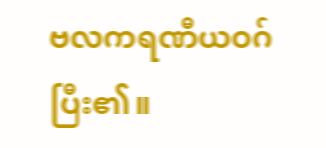ဗလကရဏီယဝဂ် ပြီး၏။